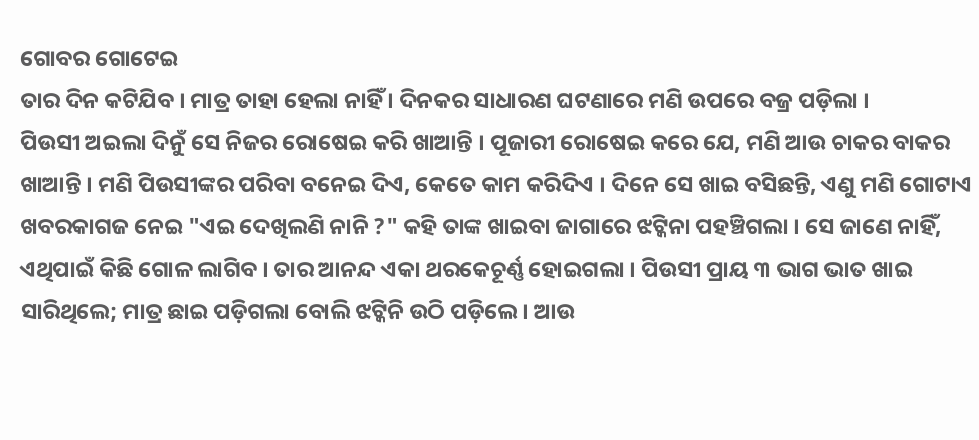ଗୋବର ଗୋଟେଇ
ତାର ଦିନ କଟିଯିବ । ମାତ୍ର ତାହା ହେଲା ନାହିଁ । ଦିନକର ସାଧାରଣ ଘଟଣାରେ ମଣି ଉପରେ ବଜ୍ର ପଡ଼ିଲା ।
ପିଉସୀ ଅଇଲା ଦିନୁଁ ସେ ନିଜର ରୋଷେଇ କରି ଖାଆନ୍ତି । ପୂଜାରୀ ରୋଷେଇ କରେ ଯେ, ମଣି ଆଉ ଚାକର ବାକର ଖାଆନ୍ତି । ମଣି ପିଉସୀଙ୍କର ପରିବା ବନେଇ ଦିଏ, କେତେ କାମ କରିଦିଏ । ଦିନେ ସେ ଖାଇ ବସିଛନ୍ତି, ଏଣୁ ମଣି ଗୋଟାଏ ଖବରକାଗଜ ନେଇ "ଏଇ ଦେଖିଲଣି ନାନି ?" କହି ତାଙ୍କ ଖାଇବା ଜାଗାରେ ଝଟ୍କିନା ପହଞ୍ଚିଗଲା । ସେ ଜାଣେ ନାହିଁ, ଏଥିପାଇଁ କିଛି ଗୋଳ ଲାଗିବ । ତାର ଆନନ୍ଦ ଏକା ଥରକେଚୂର୍ଣ୍ଣ ହୋଇଗଲା । ପିଉସୀ ପ୍ରାୟ ୩ ଭାଗ ଭାତ ଖାଇ ସାରିଥିଲେ; ମାତ୍ର ଛାଇ ପଡ଼ିଗଲା ବୋଲି ଝଟ୍କିନି ଉଠି ପଡ଼ିଲେ । ଆଉ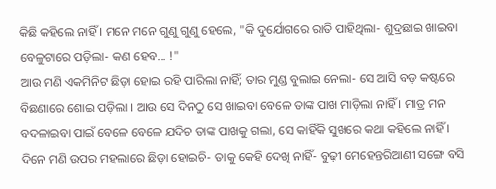କିଛି କହିଲେ ନାହିଁ । ମନେ ମନେ ଗୁଣୁ ଗୁଣୁ ହେଲେ, "କି ଦୁର୍ଯୋଗରେ ରାତି ପାହିଥିଲା- ଶୁଦ୍ରଛାଇ ଖାଇବା ବେଳୁଟାରେ ପଡ଼ିଲା- କଣ ହେବ... !"
ଆଉ ମଣି ଏକମିନିଟ ଛିଡ଼ା ହୋଇ ରହି ପାରିଲା ନାହିଁ; ତାର ମୁଣ୍ଡ ବୁଲାଇ ନେଲା- ସେ ଆସି ବଡ଼ କଷ୍ଟରେ ବିଛଣାରେ ଶୋଇ ପଡ଼ିଲା । ଆଉ ସେ ଦିନଠୁ ସେ ଖାଇବା ବେଳେ ତାଙ୍କ ପାଖ ମାଡ଼ିଲା ନାହିଁ । ମାତ୍ର ମନ ବଦଳାଇବା ପାଇଁ ବେଳେ ବେଳେ ଯଦିଚ ତାଙ୍କ ପାଖକୁ ଗଲା, ସେ କାହିଁକି ସୁଖରେ କଥା କହିଲେ ନାହିଁ ।
ଦିନେ ମଣି ଉପର ମହଲାରେ ଛିଡ଼ା ହୋଇଚି- ତାକୁ କେହି ଦେଖି ନାହିଁ- ବୁଢ଼ୀ ମେହେନ୍ତରିଆଣୀ ସଙ୍ଗେ ବସି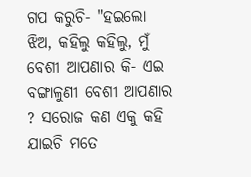ଗପ କରୁଚି- "ହଇଲୋ ଝିଅ, କହିଲୁ କହିଲୁ, ମୁଁ ବେଶୀ ଆପଣାର କି- ଏଇ ବଙ୍ଗାଳୁଣୀ ବେଶୀ ଆପଣାର ? ସରୋଜ କଣ ଏକୁ କହି ଯାଇଚି ମତେ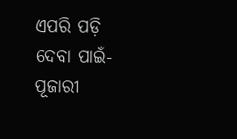ଏପରି ପଡ଼ି ଦେବା ପାଇଁ- ପୂଜାରୀ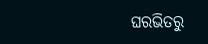ଘରଭିତରୁ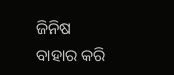ଜିନିଷ ବାହାର କରି